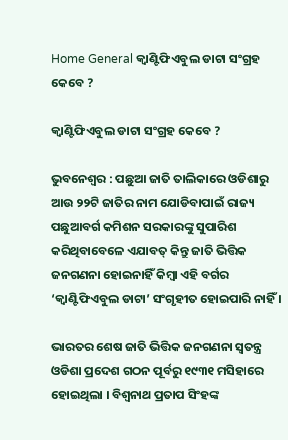Home General କ୍ୱାଣ୍ଟିଫିଏବୁଲ ଡାଟା ସଂଗ୍ରହ କେବେ ?

କ୍ୱାଣ୍ଟିଫିଏବୁଲ ଡାଟା ସଂଗ୍ରହ କେବେ ?

ଭୁବନେଶ୍ୱର : ପଛୁଆ ଜାତି ତାଲିକାରେ ଓଡିଶାରୁ ଆଉ ୨୨ଟି ଜାତିର ନାମ ଯୋଡିବାପାଇଁ ରାଜ୍ୟ ପଛୁଆବର୍ଗ କମିଶନ ସରକାରଙ୍କୁ ସୁପାରିଶ କରିଥିବାବେଳେ ଏଯାବତ୍‍ କିନ୍ତୁ ଜାତି ଭିତ୍ତିକ ଜନଗଣନା ହୋଇନାହିଁ କିମ୍ବା ଏହି ବର୍ଗର ‘କ୍ୱାଣ୍ଟିଫିଏବୁଲ ଡାଟା’ ସଂଗୃହୀତ ହୋଇପାରି ନାହିଁ ।

ଭାରତର ଶେଷ ଜାତି ଭିତ୍ତିକ ଜନଗଣନା ସ୍ୱତନ୍ତ୍ର ଓଡିଶା ପ୍ରଦେଶ ଗଠନ ପୂର୍ବରୁ ୧୯୩୧ ମସିହାରେ ହୋଇଥିଲା । ବିଶ୍ୱନାଥ ପ୍ରତାପ ସିଂହଙ୍କ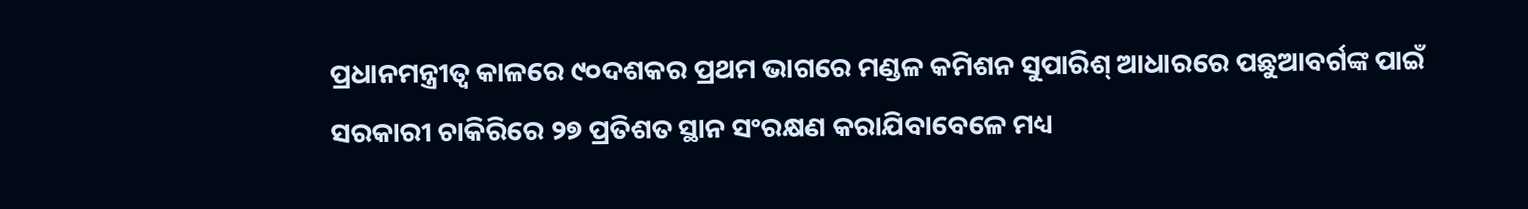ପ୍ରଧାନମନ୍ତ୍ରୀତ୍ୱ କାଳରେ ୯୦ଦଶକର ପ୍ରଥମ ଭାଗରେ ମଣ୍ଡଳ କମିଶନ ସୁପାରିଶ୍‍ ଆଧାରରେ ପଛୁଆବର୍ଗଙ୍କ ପାଇଁ ସରକାରୀ ଚାକିରିରେ ୨୭ ପ୍ରତିଶତ ସ୍ଥାନ ସଂରକ୍ଷଣ କରାଯିବାବେଳେ ମଧ୍ୟ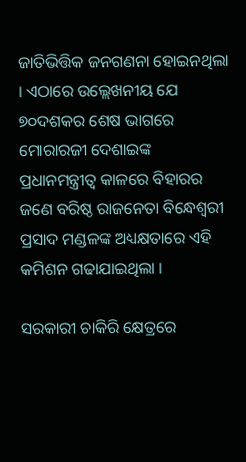ଜାତିଭିତ୍ତିକ ଜନଗଣନା ହୋଇନଥିଲା । ଏଠାରେ ଉଲ୍ଲେଖନୀୟ ଯେ ୭୦ଦଶକର ଶେଷ ଭାଗରେ ମୋରାରଜୀ ଦେଶାଇଙ୍କ ପ୍ରଧାନମନ୍ତ୍ରୀତ୍ୱ କାଳରେ ବିହାରର ଜଣେ ବରିଷ୍ଠ ରାଜନେତା ବିନ୍ଧେଶ୍ୱରୀ ପ୍ରସାଦ ମଣ୍ଡଳଙ୍କ ଅଧ୍ୟକ୍ଷତାରେ ଏହି କମିଶନ ଗଢାଯାଇଥିଲା ।

ସରକାରୀ ଚାକିରି କ୍ଷେତ୍ରରେ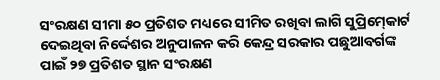ସଂରକ୍ଷଣ ସୀମା ୫୦ ପ୍ରତିଶତ ମଧ୍ୟରେ ସୀମିତ ରଖିବା ଲାଗି ସୁପ୍ରିମ୍‍କୋର୍ଟ ଦେଇଥିବା ନିର୍ଦ୍ଦେଶର ଅନୁପାଳନ କରି କେନ୍ଦ୍ର ସରକାର ପଛୁଆବର୍ଗଙ୍କ ପାଇଁ ୨୭ ପ୍ରତିଶତ ସ୍ଥାନ ସଂରକ୍ଷଣ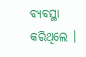ବ୍ୟବସ୍ଥା କରିଥିଲେ ।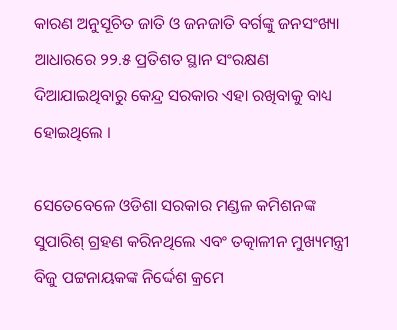କାରଣ ଅନୁସୂଚିତ ଜାତି ଓ ଜନଜାତି ବର୍ଗଙ୍କୁ ଜନସଂଖ୍ୟା ଆଧାରରେ ୨୨.୫ ପ୍ରତିଶତ ସ୍ଥାନ ସଂରକ୍ଷଣ ଦିଆଯାଇଥିବାରୁ କେନ୍ଦ୍ର ସରକାର ଏହା ରଖିବାକୁ ବାଧ୍ୟ ହୋଇଥିଲେ ।

ସେତେବେଳେ ଓଡିଶା ସରକାର ମଣ୍ଡଳ କମିଶନଙ୍କ ସୁପାରିଶ୍‍ ଗ୍ରହଣ କରିନଥିଲେ ଏବଂ ତତ୍କାଳୀନ ମୁଖ୍ୟମନ୍ତ୍ରୀ ବିଜୁ ପଟ୍ଟନାୟକଙ୍କ ନିର୍ଦ୍ଦେଶ କ୍ରମେ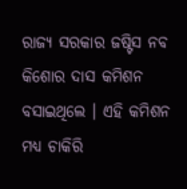ରାଜ୍ୟ ସରକାର ଜଷ୍ଟିସ ନବ କିଶୋର ଦାସ କମିଶନ ବସାଇଥିଲେ । ଏହି କମିଶନ ମଧ୍ୟ ଚାକିରି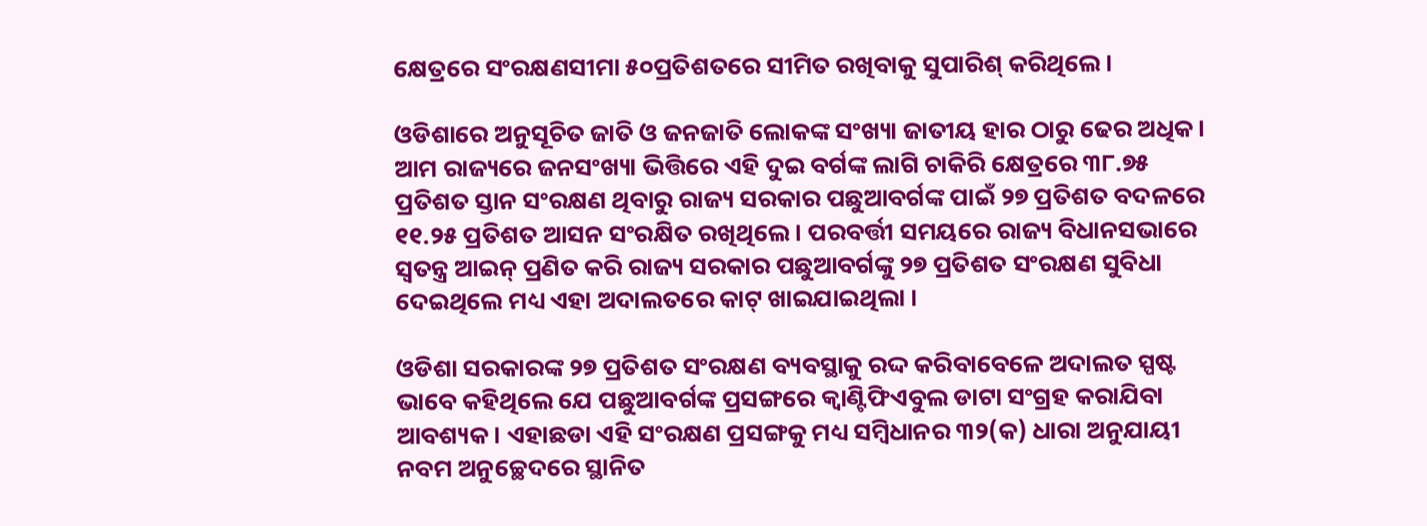କ୍ଷେତ୍ରରେ ସଂରକ୍ଷଣସୀମା ୫୦ପ୍ରତିଶତରେ ସୀମିତ ରଖିବାକୁ ସୁପାରିଶ୍‍ କରିଥିଲେ ।

ଓଡିଶାରେ ଅନୁସୂଚିତ ଜାତି ଓ ଜନଜାତି ଲୋକଙ୍କ ସଂଖ୍ୟା ଜାତୀୟ ହାର ଠାରୁ ଢେର ଅଧିକ । ଆମ ରାଜ୍ୟରେ ଜନସଂଖ୍ୟା ଭିତ୍ତିରେ ଏହି ଦୁଇ ବର୍ଗଙ୍କ ଲାଗି ଚାକିରି କ୍ଷେତ୍ରରେ ୩୮.୭୫ ପ୍ରତିଶତ ସ୍ତାନ ସଂରକ୍ଷଣ ଥିବାରୁ ରାଜ୍ୟ ସରକାର ପଛୁଆବର୍ଗଙ୍କ ପାଇଁ ୨୭ ପ୍ରତିଶତ ବଦଳରେ ୧୧.୨୫ ପ୍ରତିଶତ ଆସନ ସଂରକ୍ଷିତ ରଖିଥିଲେ । ପରବର୍ତ୍ତୀ ସମୟରେ ରାଜ୍ୟ ବିଧାନସଭାରେ ସ୍ୱତନ୍ତ୍ର ଆଇନ୍‍ ପ୍ରଣିତ କରି ରାଜ୍ୟ ସରକାର ପଛୁଆବର୍ଗଙ୍କୁ ୨୭ ପ୍ରତିଶତ ସଂରକ୍ଷଣ ସୁବିଧା ଦେଇଥିଲେ ମଧ୍ୟ ଏହା ଅଦାଲତରେ କାଟ୍‍ ଖାଇଯାଇଥିଲା ।

ଓଡିଶା ସରକାରଙ୍କ ୨୭ ପ୍ରତିଶତ ସଂରକ୍ଷଣ ବ୍ୟବସ୍ଥାକୁ ରଦ୍ଦ କରିବାବେଳେ ଅଦାଲତ ସ୍ପଷ୍ଟ ଭାବେ କହିଥିଲେ ଯେ ପଛୁଆବର୍ଗଙ୍କ ପ୍ରସଙ୍ଗରେ କ୍ୱାଣ୍ଟିଫିଏବୁଲ ଡାଟା ସଂଗ୍ରହ କରାଯିବା ଆବଶ୍ୟକ । ଏହାଛଡା ଏହି ସଂରକ୍ଷଣ ପ୍ରସଙ୍ଗକୁ ମଧ୍ୟ ସମ୍ବିଧାନର ୩୨(କ) ଧାରା ଅନୁଯାୟୀ ନବମ ଅନୁଚ୍ଛେଦରେ ସ୍ଥାନିତ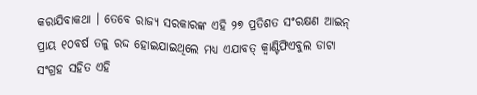କରାଯିବାକଥା । ତେବେ ରାଜ୍ୟ ସରକାରଙ୍କ ଏହି ୨୭ ପ୍ରତିଶତ ସଂରକ୍ଷଣ ଆଇନ୍‍ ପ୍ରାୟ ୧୦ବର୍ଷ ତଳୁ ରଦ୍ଦ ହୋଇଯାଇଥିଲେ ମଧ୍ୟ ଏଯାବତ୍‍ କ୍ୱାଣ୍ଟିଫିଏବୁଲ ଡାଟା ସଂଗ୍ରହ ସହିତ ଏହି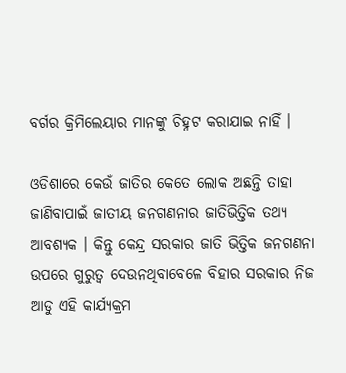ବର୍ଗର କ୍ରିମିଲେୟାର ମାନଙ୍କୁ ଚିହ୍ନଟ କରାଯାଇ ନାହିଁ ।

ଓଡିଶାରେ କେଉଁ ଜାତିର କେତେ ଲୋକ ଅଛନ୍ତି ତାହା ଜାଣିବାପାଇଁ ଜାତୀୟ ଜନଗଣନାର ଜାତିଭିତ୍ତିକ ତଥ୍ୟ ଆବଶ୍ୟକ । କିନ୍ତୁ କେନ୍ଦ୍ର ସରକାର ଜାତି ଭିତ୍ତିକ ଜନଗଣନା ଉପରେ ଗୁରୁତ୍ୱ ଦେଉନଥିବାବେଳେ ବିହାର ସରକାର ନିଜ ଆଡୁ ଏହି କାର୍ଯ୍ୟକ୍ରମ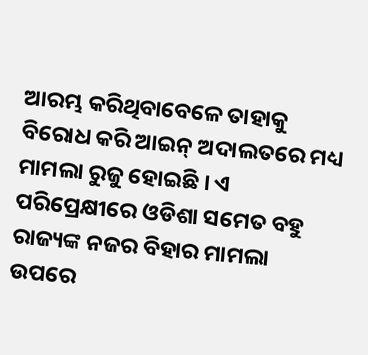ଆରମ୍ଭ କରିଥିବାବେଳେ ତାହାକୁ ବିରୋଧ କରି ଆଇନ୍‍ ଅଦାଲତରେ ମଧ୍ୟ ମାମଲା ରୁଜୁ ହୋଇଛି । ଏ ପରିପ୍ରେକ୍ଷୀରେ ଓଡିଶା ସମେତ ବହୁ ରାଜ୍ୟଙ୍କ ନଜର ବିହାର ମାମଲା ଉପରେ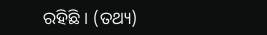ରହିଛି । (ତଥ୍ୟ)